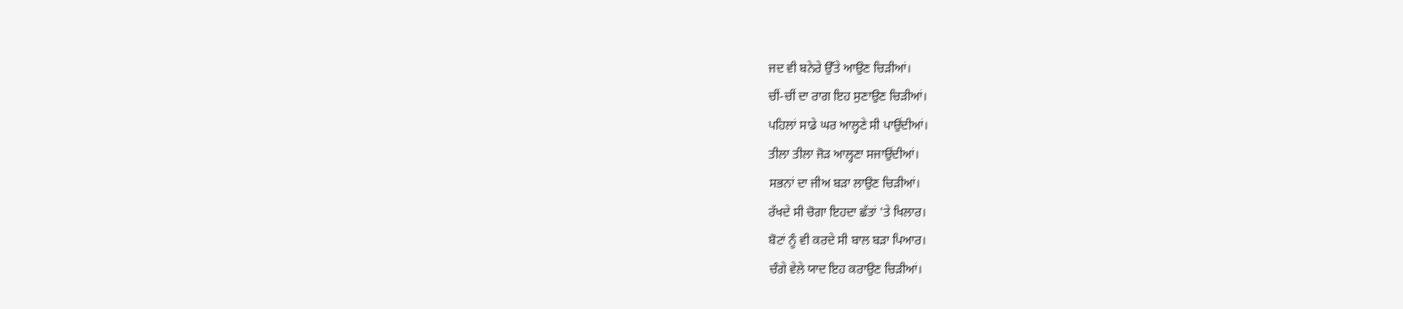ਜਦ ਵੀ ਬਨੇਰੇ ਉੱਤੇ ਆਉਣ ਚਿੜੀਆਂ।
ਚੀਂ-ਚੀਂ ਦਾ ਰਾਗ ਇਹ ਸੁਣਾਉਣ ਚਿੜੀਆਂ।
ਪਹਿਲਾਂ ਸਾਡੇ ਘਰ ਆਲ੍ਹਣੇ ਸੀ ਪਾਉਂਦੀਆਂ।
ਤੀਲਾ ਤੀਲਾ ਜੋੜ ਆਲ੍ਹਣਾ ਸਜਾਉਂਦੀਆਂ।
ਸਭਨਾਂ ਦਾ ਜੀਅ ਬੜਾ ਲਾਉਣ ਚਿੜੀਆਂ।
ਰੱਖਦੇ ਸੀ ਚੋਗਾ ਇਹਦਾ ਛੱਤਾਂ 'ਤੇ ਖਿਲਾਰ।
ਬੋਟਾਂ ਨੂੰ ਵੀ ਕਰਦੇ ਸੀ ਬਾਲ ਬੜਾ ਪਿਆਰ।
ਚੰਗੇ ਵੇਲੇ ਯਾਦ ਇਹ ਕਰਾਉਣ ਚਿੜੀਆਂ।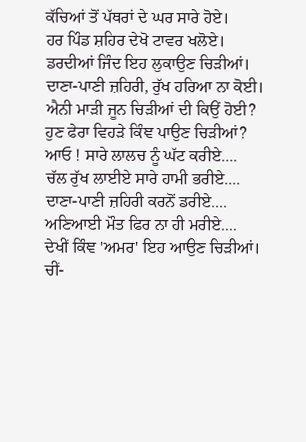ਕੱਚਿਆਂ ਤੋਂ ਪੱਥਰਾਂ ਦੇ ਘਰ ਸਾਰੇ ਹੋਏ।
ਹਰ ਪਿੰਡ ਸ਼ਹਿਰ ਦੇਖੋ ਟਾਵਰ ਖਲੋਏ।
ਡਰਦੀਆਂ ਜਿੰਦ ਇਹ ਲੁਕਾਉਣ ਚਿੜੀਆਂ।
ਦਾਣਾ-ਪਾਣੀ ਜ਼ਹਿਰੀ, ਰੁੱਖ ਹਰਿਆ ਨਾ ਕੋਈ।
ਐਨੀ ਮਾੜੀ ਜੂਨ ਚਿੜੀਆਂ ਦੀ ਕਿਉਂ ਹੋਈ?
ਹੁਣ ਫੇਰਾ ਵਿਹੜੇ ਕਿੰਞ ਪਾਉਣ ਚਿੜੀਆਂ?
ਆਓ ! ਸਾਰੇ ਲਾਲਚ ਨੂੰ ਘੱਟ ਕਰੀਏ....
ਚੱਲ ਰੁੱਖ ਲਾਈਏ ਸਾਰੇ ਹਾਮੀ ਭਰੀਏ....
ਦਾਣਾ-ਪਾਣੀ ਜ਼ਹਿਰੀ ਕਰਨੋਂ ਡਰੀਏ....
ਅਣਿਆਈ ਮੌਤ ਫਿਰ ਨਾ ਹੀ ਮਰੀਏ....
ਦੇਖੀਂ ਕਿੰਞ 'ਅਮਰ' ਇਹ ਆਉਣ ਚਿੜੀਆਂ।
ਚੀਂ-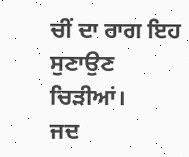ਚੀਂ ਦਾ ਰਾਗ ਇਹ ਸੁਣਾਉਣ ਚਿੜੀਆਂ।
ਜਦ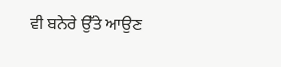ਵੀ ਬਨੇਰੇ ਉੱਤੇ ਆਉਣ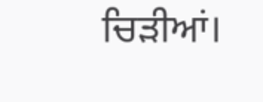ਚਿੜੀਆਂ।